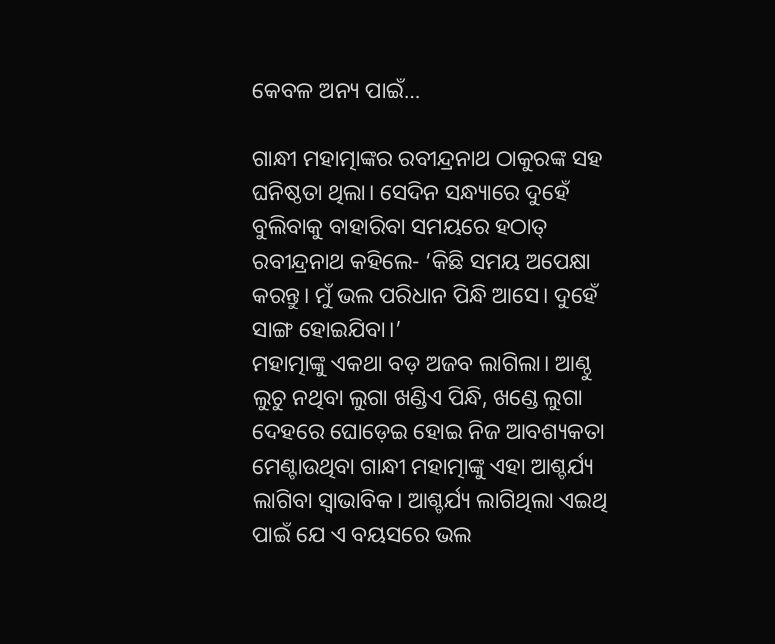କେବଳ ଅନ୍ୟ ପାଇଁ…

ଗାନ୍ଧୀ ମହାତ୍ମାଙ୍କର ରବୀନ୍ଦ୍ରନାଥ ଠାକୁରଙ୍କ ସହ ଘନିଷ୍ଠତା ଥିଲା। ସେଦିନ ସନ୍ଧ୍ୟାରେ ଦୁହେଁ ବୁଲିବାକୁ ବାହାରିବା ସମୟରେ ହଠାତ୍‌ ରବୀନ୍ଦ୍ରନାଥ କହିଲେ- ‘କିଛି ସମୟ ଅପେକ୍ଷା କରନ୍ତୁ। ମୁଁ ଭଲ ପରିଧାନ ପିନ୍ଧି ଆସେ। ଦୁହେଁ ସାଙ୍ଗ ହୋଇଯିବା।’
ମହାତ୍ମାଙ୍କୁ ଏକଥା ବଡ଼ ଅଜବ ଲାଗିଲା। ଆଣ୍ଠୁ ଲୁଚୁ ନଥିବା ଲୁଗା ଖଣ୍ଡିଏ ପିନ୍ଧି, ଖଣ୍ଡେ ଲୁଗା ଦେହରେ ଘୋଡ଼େଇ ହୋଇ ନିଜ ଆବଶ୍ୟକତା ମେଣ୍ଟାଉଥିବା ଗାନ୍ଧୀ ମହାତ୍ମାଙ୍କୁ ଏହା ଆଶ୍ଚର୍ଯ୍ୟ ଲାଗିବା ସ୍ବାଭାବିକ। ଆଶ୍ଚର୍ଯ୍ୟ ଲାଗିଥିଲା ଏଇଥି ପାଇଁ ଯେ ଏ ବୟସରେ ଭଲ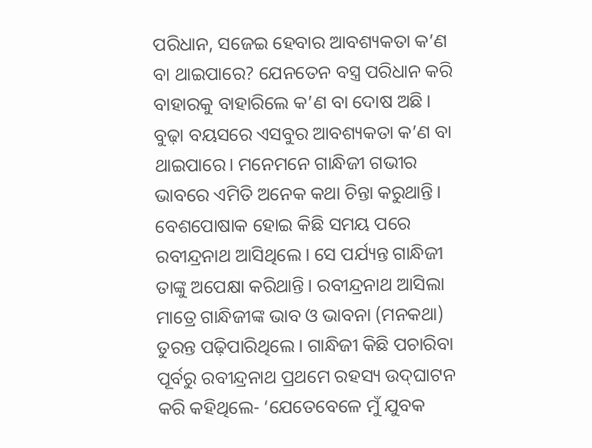ପରିଧାନ, ସଜେଇ ହେବାର ଆବଶ୍ୟକତା କ’ଣ ବା ଥାଇପାରେ? ଯେନତେନ ବସ୍ତ୍ର ପରିଧାନ କରି ବାହାରକୁ ବାହାରିଲେ କ’ଣ ବା ଦୋଷ ଅଛି। ବୁଢ଼ା ବୟସରେ ଏସବୁର ଆବଶ୍ୟକତା କ’ଣ ବା ଥାଇପାରେ। ମନେମନେ ଗାନ୍ଧିଜୀ ଗଭୀର ଭାବରେ ଏମିତି ଅନେକ କଥା ଚିନ୍ତା କରୁଥାନ୍ତି।
ବେଶପୋଷାକ ହୋଇ କିଛି ସମୟ ପରେ ରବୀନ୍ଦ୍ରନାଥ ଆସିଥିଲେ। ସେ ପର୍ଯ୍ୟନ୍ତ ଗାନ୍ଧିଜୀ ତାଙ୍କୁ ଅପେକ୍ଷା କରିଥାନ୍ତି। ରବୀନ୍ଦ୍ରନାଥ ଆସିଲା ମାତ୍ରେ ଗାନ୍ଧିଜୀଙ୍କ ଭାବ ଓ ଭାବନା (ମନକଥା) ତୁରନ୍ତ ପଢ଼ିପାରିଥିଲେ। ଗାନ୍ଧିଜୀ କିଛି ପଚାରିବା ପୂର୍ବରୁ ରବୀନ୍ଦ୍ରନାଥ ପ୍ରଥମେ ରହସ୍ୟ ଉଦ୍‌ଘାଟନ କରି କହିଥିଲେ- ‘ଯେତେବେଳେ ମୁଁ ଯୁବକ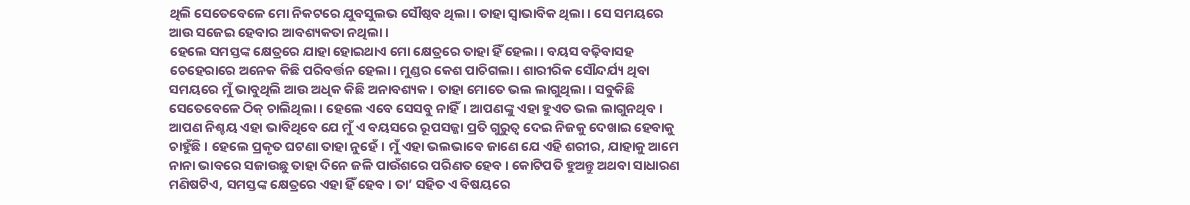ଥିଲି ସେତେବେଳେ ମୋ ନିକଟରେ ଯୁବସୁଲଭ ସୌଷ୍ଠବ ଥିଲା। ତାହା ସ୍ବାଭାବିକ ଥିଲା। ସେ ସମୟରେ ଆଉ ସଜେଇ ହେବାର ଆବଶ୍ୟକତା ନଥିଲା।
ହେଲେ ସମସ୍ତଙ୍କ କ୍ଷେତ୍ରରେ ଯାହା ହୋଇଥାଏ ମୋ କ୍ଷେତ୍ରରେ ତାହା ହିଁ ହେଲା। ବୟସ ବଢ଼ିବାସହ ଚେହେରାରେ ଅନେକ କିଛି ପରିବର୍ତ୍ତନ ହେଲା। ମୁଣ୍ଡର କେଶ ପାଚିଗଲା। ଶାରୀରିକ ସୌନ୍ଦର୍ଯ୍ୟ ଥିବା ସମୟରେ ମୁଁ ଭାବୁଥିଲି ଆଉ ଅଧିକ କିଛି ଅନାବଶ୍ୟକ। ତାହା ମୋତେ ଭଲ ଲାଗୁଥିଲା। ସବୁକିଛି ସେତେବେଳେ ଠିକ୍‌ ଚାଲିଥିଲା। ହେଲେ ଏବେ ସେସବୁ ନାହିଁ। ଆପଣଙ୍କୁ ଏହା ହୁଏତ ଭଲ ଲାଗୁନଥିବ। ଆପଣ ନିଶ୍ଚୟ ଏହା ଭାବିଥିବେ ଯେ ମୁଁ ଏ ବୟସରେ ରୂପସଜ୍ଜା ପ୍ରତି ଗୁରୁତ୍ବ ଦେଇ ନିଜକୁ ଦେଖାଇ ହେବାକୁ ଚାହୁଁଛି। ହେଲେ ପ୍ରକୃତ ଘଟଣା ତାହା ନୁହେଁ। ମୁଁ ଏହା ଭଲଭାବେ ଜାଣେ ଯେ ଏହି ଶରୀର, ଯାହାକୁ ଆମେ ନାନା ଭାବରେ ସଜାଉଛୁ ତାହା ଦିନେ ଜଳି ପାଉଁଶରେ ପରିଣତ ହେବ। କୋଟିପତି ହୁଅନ୍ତୁ ଅଥବା ସାଧାରଣ ମଣିଷଟିଏ, ସମସ୍ତଙ୍କ କ୍ଷେତ୍ରରେ ଏହା ହିଁ ହେବ। ତା’ ସହିତ ଏ ବିଷୟରେ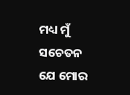ମଧ୍ୟ ମୁଁ ସଚେତନ ଯେ ମୋର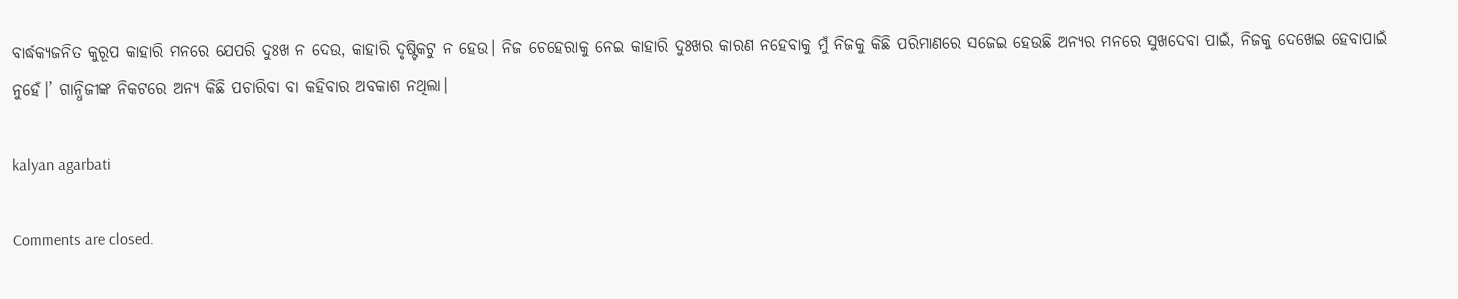ବାର୍ଦ୍ଧକ୍ୟଜନିତ କୁରୂପ କାହାରି ମନରେ ଯେପରି ଦୁଃଖ ନ ଦେଉ, କାହାରି ଦୃଷ୍ଟିକଟୁ ନ ହେଉ। ନିଜ ଚେହେରାକୁ ନେଇ କାହାରି ଦୁଃଖର କାରଣ ନହେବାକୁ ମୁଁ ନିଜକୁ କିଛି ପରିମାଣରେ ସଜେଇ ହେଉଛି ଅନ୍ୟର ମନରେ ସୁଖଦେବା ପାଇଁ, ନିଜକୁ ଦେଖେଇ ହେବାପାଇଁ ନୁହେଁ।’ ଗାନ୍ଧିଜୀଙ୍କ ନିକଟରେ ଅନ୍ୟ କିଛି ପଚାରିବା ବା କହିବାର ଅବକାଶ ନଥିଲା।

kalyan agarbati

Comments are closed.